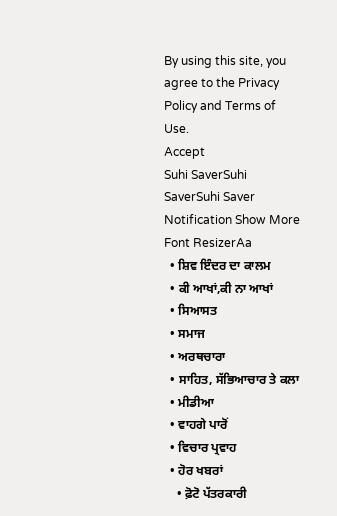By using this site, you agree to the Privacy Policy and Terms of Use.
Accept
Suhi SaverSuhi SaverSuhi Saver
Notification Show More
Font ResizerAa
  • ਸ਼ਿਵ ਇੰਦਰ ਦਾ ਕਾਲਮ
  • ਕੀ ਆਖਾਂ,ਕੀ ਨਾ ਆਖਾਂ
  • ਸਿਆਸਤ
  • ਸਮਾਜ
  • ਅਰਥਚਾਰਾ
  • ਸਾਹਿਤ, ਸੱਭਿਆਚਾਰ ਤੇ ਕਲਾ
  • ਮੀਡੀਆ
  • ਵਾਹਗੇ ਪਾਰੋਂ
  • ਵਿਚਾਰ ਪ੍ਰਵਾਹ
  • ਹੋਰ ਖਬਰਾਂ
    • ਫ਼ੋਟੋ ਪੱਤਰਕਾਰੀ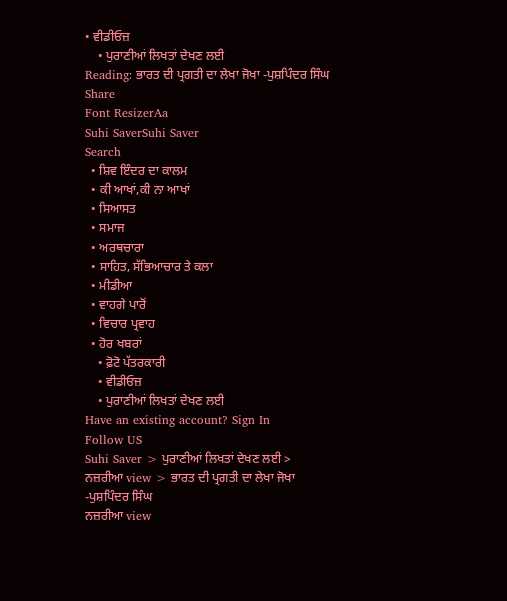• ਵੀਡੀਓਜ਼
    • ਪੁਰਾਣੀਆਂ ਲਿਖਤਾਂ ਦੇਖਣ ਲਈ
Reading: ਭਾਰਤ ਦੀ ਪ੍ਰਗਤੀ ਦਾ ਲੇਖਾ ਜੋਖਾ -ਪੁਸ਼ਪਿੰਦਰ ਸਿੰਘ
Share
Font ResizerAa
Suhi SaverSuhi Saver
Search
  • ਸ਼ਿਵ ਇੰਦਰ ਦਾ ਕਾਲਮ
  • ਕੀ ਆਖਾਂ,ਕੀ ਨਾ ਆਖਾਂ
  • ਸਿਆਸਤ
  • ਸਮਾਜ
  • ਅਰਥਚਾਰਾ
  • ਸਾਹਿਤ, ਸੱਭਿਆਚਾਰ ਤੇ ਕਲਾ
  • ਮੀਡੀਆ
  • ਵਾਹਗੇ ਪਾਰੋਂ
  • ਵਿਚਾਰ ਪ੍ਰਵਾਹ
  • ਹੋਰ ਖਬਰਾਂ
    • ਫ਼ੋਟੋ ਪੱਤਰਕਾਰੀ
    • ਵੀਡੀਓਜ਼
    • ਪੁਰਾਣੀਆਂ ਲਿਖਤਾਂ ਦੇਖਣ ਲਈ
Have an existing account? Sign In
Follow US
Suhi Saver > ਪੁਰਾਣੀਆਂ ਲਿਖਤਾਂ ਦੇਖਣ ਲਈ > ਨਜ਼ਰੀਆ view > ਭਾਰਤ ਦੀ ਪ੍ਰਗਤੀ ਦਾ ਲੇਖਾ ਜੋਖਾ -ਪੁਸ਼ਪਿੰਦਰ ਸਿੰਘ
ਨਜ਼ਰੀਆ view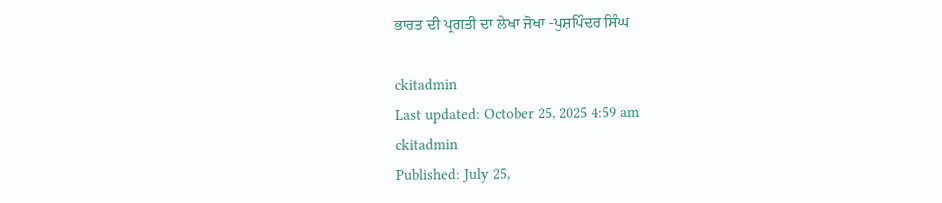ਭਾਰਤ ਦੀ ਪ੍ਰਗਤੀ ਦਾ ਲੇਖਾ ਜੋਖਾ -ਪੁਸ਼ਪਿੰਦਰ ਸਿੰਘ

ckitadmin
Last updated: October 25, 2025 4:59 am
ckitadmin
Published: July 25,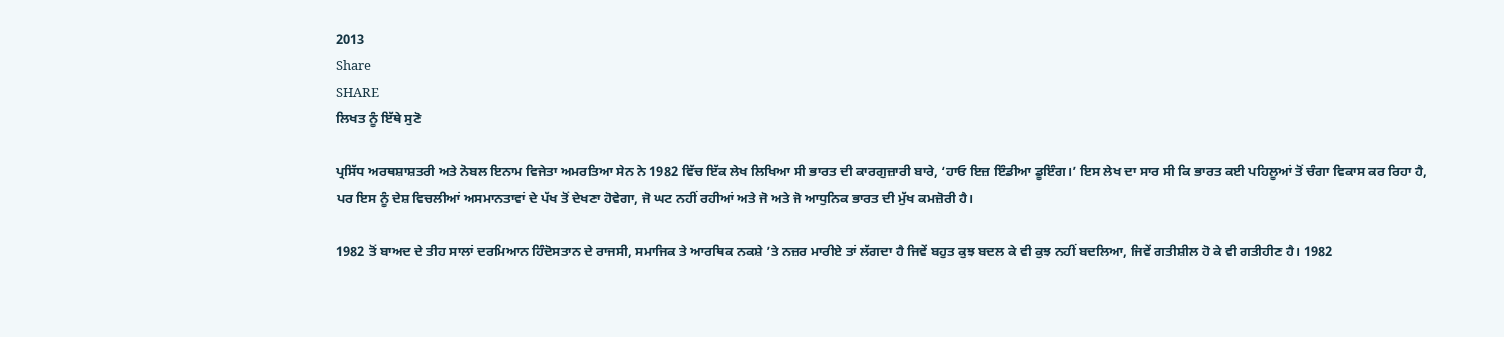2013
Share
SHARE
ਲਿਖਤ ਨੂੰ ਇੱਥੇ ਸੁਣੋ

ਪ੍ਰਸਿੱਧ ਅਰਥਸ਼ਾਸ਼ਤਰੀ ਅਤੇ ਨੋਬਲ ਇਨਾਮ ਵਿਜੇਤਾ ਅਮਰਤਿਆ ਸੇਨ ਨੇ 1982 ਵਿੱਚ ਇੱਕ ਲੇਖ ਲਿਖਿਆ ਸੀ ਭਾਰਤ ਦੀ ਕਾਰਗੁਜ਼ਾਰੀ ਬਾਰੇ, ‘ਹਾਓ ਇਜ਼ ਇੰਡੀਆ ਡੂਇੰਗ।’ ਇਸ ਲੇਖ ਦਾ ਸਾਰ ਸੀ ਕਿ ਭਾਰਤ ਕਈ ਪਹਿਲੂਆਂ ਤੋਂ ਚੰਗਾ ਵਿਕਾਸ ਕਰ ਰਿਹਾ ਹੈ, ਪਰ ਇਸ ਨੂੰ ਦੇਸ਼ ਵਿਚਲੀਆਂ ਅਸਮਾਨਤਾਵਾਂ ਦੇ ਪੱਖ ਤੋਂ ਦੇਖਣਾ ਹੋਵੇਗਾ, ਜੋ ਘਟ ਨਹੀਂ ਰਹੀਆਂ ਅਤੇ ਜੋ ਅਤੇ ਜੋ ਆਧੁਨਿਕ ਭਾਰਤ ਦੀ ਮੁੱਖ ਕਮਜ਼ੋਰੀ ਹੈ।

1982 ਤੋਂ ਬਾਅਦ ਦੇ ਤੀਹ ਸਾਲਾਂ ਦਰਮਿਆਨ ਹਿੰਦੋਸਤਾਨ ਦੇ ਰਾਜਸੀ, ਸਮਾਜਿਕ ਤੇ ਆਰਥਿਕ ਨਕਸ਼ੇ ’ਤੇ ਨਜ਼ਰ ਮਾਰੀਏ ਤਾਂ ਲੱਗਦਾ ਹੈ ਜਿਵੇਂ ਬਹੁਤ ਕੁਝ ਬਦਲ ਕੇ ਵੀ ਕੁਝ ਨਹੀਂ ਬਦਲਿਆ, ਜਿਵੇਂ ਗਤੀਸ਼ੀਲ ਹੋ ਕੇ ਵੀ ਗਤੀਹੀਣ ਹੈ। 1982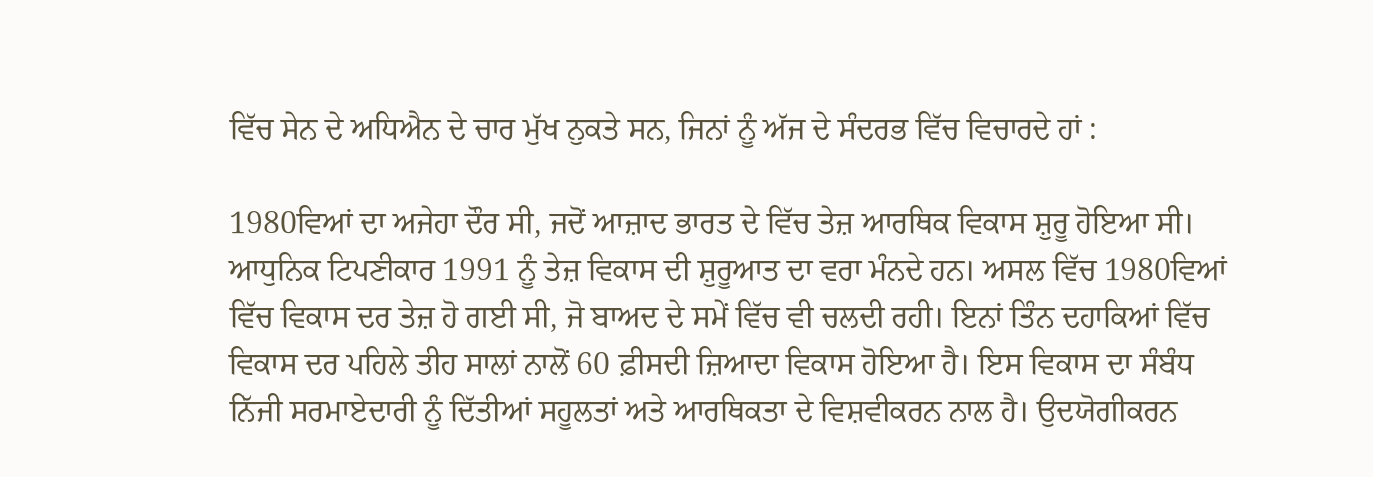ਵਿੱਚ ਸੇਨ ਦੇ ਅਧਿਐਨ ਦੇ ਚਾਰ ਮੁੱਖ ਨੁਕਤੇ ਸਨ, ਜਿਨਾਂ ਨੂੰ ਅੱਜ ਦੇ ਸੰਦਰਭ ਵਿੱਚ ਵਿਚਾਰਦੇ ਹਾਂ :

1980ਵਿਆਂ ਦਾ ਅਜੇਹਾ ਦੌਰ ਸੀ, ਜਦੋਂ ਆਜ਼ਾਦ ਭਾਰਤ ਦੇ ਵਿੱਚ ਤੇਜ਼ ਆਰਥਿਕ ਵਿਕਾਸ ਸ਼ੁਰੂ ਹੋਇਆ ਸੀ। ਆਧੁਨਿਕ ਟਿਪਣੀਕਾਰ 1991 ਨੂੰ ਤੇਜ਼ ਵਿਕਾਸ ਦੀ ਸ਼ੁਰੂਆਤ ਦਾ ਵਰਾ ਮੰਨਦੇ ਹਨ। ਅਸਲ ਵਿੱਚ 1980ਵਿਆਂ ਵਿੱਚ ਵਿਕਾਸ ਦਰ ਤੇਜ਼ ਹੋ ਗਈ ਸੀ, ਜੋ ਬਾਅਦ ਦੇ ਸਮੇਂ ਵਿੱਚ ਵੀ ਚਲਦੀ ਰਹੀ। ਇਨਾਂ ਤਿੰਨ ਦਹਾਕਿਆਂ ਵਿੱਚ ਵਿਕਾਸ ਦਰ ਪਹਿਲੇ ਤੀਹ ਸਾਲਾਂ ਨਾਲੋਂ 60 ਫ਼ੀਸਦੀ ਜ਼ਿਆਦਾ ਵਿਕਾਸ ਹੋਇਆ ਹੈ। ਇਸ ਵਿਕਾਸ ਦਾ ਸੰਬੰਧ ਨਿੱਜੀ ਸਰਮਾਏਦਾਰੀ ਨੂੰ ਦਿੱਤੀਆਂ ਸਹੂਲਤਾਂ ਅਤੇ ਆਰਥਿਕਤਾ ਦੇ ਵਿਸ਼ਵੀਕਰਨ ਨਾਲ ਹੈ। ਉਦਯੋਗੀਕਰਨ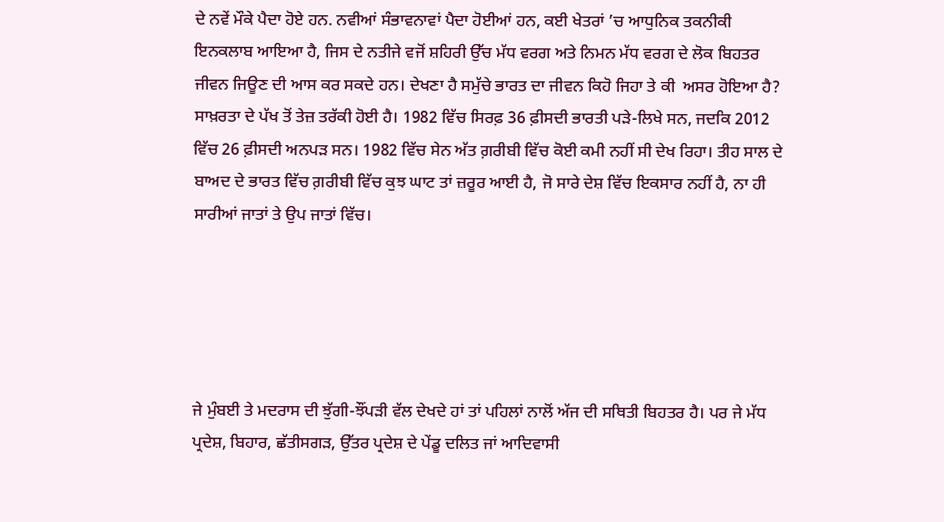ਦੇ ਨਵੇਂ ਮੌਕੇ ਪੈਦਾ ਹੋਏ ਹਨ. ਨਵੀਆਂ ਸੰਭਾਵਨਾਵਾਂ ਪੈਦਾ ਹੋਈਆਂ ਹਨ, ਕਈ ਖੇਤਰਾਂ ’ਚ ਆਧੁਨਿਕ ਤਕਨੀਕੀ ਇਨਕਲਾਬ ਆਇਆ ਹੈ, ਜਿਸ ਦੇ ਨਤੀਜੇ ਵਜੋਂ ਸ਼ਹਿਰੀ ਉੱਚ ਮੱਧ ਵਰਗ ਅਤੇ ਨਿਮਨ ਮੱਧ ਵਰਗ ਦੇ ਲੋਕ ਬਿਹਤਰ ਜੀਵਨ ਜਿਊਣ ਦੀ ਆਸ ਕਰ ਸਕਦੇ ਹਨ। ਦੇਖਣਾ ਹੈ ਸਮੁੱਚੇ ਭਾਰਤ ਦਾ ਜੀਵਨ ਕਿਹੋ ਜਿਹਾ ਤੇ ਕੀ  ਅਸਰ ਹੋਇਆ ਹੈ? ਸਾਖ਼ਰਤਾ ਦੇ ਪੱਖ ਤੋਂ ਤੇਜ਼ ਤਰੱਕੀ ਹੋਈ ਹੈ। 1982 ਵਿੱਚ ਸਿਰਫ਼ 36 ਫ਼ੀਸਦੀ ਭਾਰਤੀ ਪੜੇ-ਲਿਖੇ ਸਨ, ਜਦਕਿ 2012 ਵਿੱਚ 26 ਫ਼ੀਸਦੀ ਅਨਪੜ ਸਨ। 1982 ਵਿੱਚ ਸੇਨ ਅੱਤ ਗ਼ਰੀਬੀ ਵਿੱਚ ਕੋਈ ਕਮੀ ਨਹੀਂ ਸੀ ਦੇਖ ਰਿਹਾ। ਤੀਹ ਸਾਲ ਦੇ ਬਾਅਦ ਦੇ ਭਾਰਤ ਵਿੱਚ ਗ਼ਰੀਬੀ ਵਿੱਚ ਕੁਝ ਘਾਟ ਤਾਂ ਜ਼ਰੂਰ ਆਈ ਹੈ, ਜੋ ਸਾਰੇ ਦੇਸ਼ ਵਿੱਚ ਇਕਸਾਰ ਨਹੀਂ ਹੈ, ਨਾ ਹੀ ਸਾਰੀਆਂ ਜਾਤਾਂ ਤੇ ਉਪ ਜਾਤਾਂ ਵਿੱਚ।





ਜੇ ਮੁੰਬਈ ਤੇ ਮਦਰਾਸ ਦੀ ਝੁੱਗੀ-ਝੌਂਪੜੀ ਵੱਲ ਦੇਖਦੇ ਹਾਂ ਤਾਂ ਪਹਿਲਾਂ ਨਾਲੋਂ ਅੱਜ ਦੀ ਸਥਿਤੀ ਬਿਹਤਰ ਹੈ। ਪਰ ਜੇ ਮੱਧ ਪ੍ਰਦੇਸ਼, ਬਿਹਾਰ, ਛੱਤੀਸਗੜ, ਉੱਤਰ ਪ੍ਰਦੇਸ਼ ਦੇ ਪੇਂਡੂ ਦਲਿਤ ਜਾਂ ਆਦਿਵਾਸੀ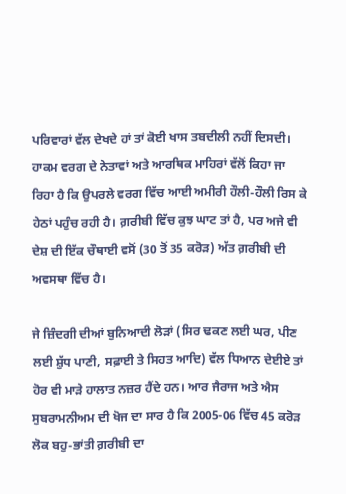ਪਰਿਵਾਰਾਂ ਵੱਲ ਦੇਖਦੇ ਹਾਂ ਤਾਂ ਕੋਈ ਖਾਸ ਤਬਦੀਲੀ ਨਹੀਂ ਦਿਸਦੀ। ਹਾਕਮ ਵਰਗ ਦੇ ਨੇਤਾਵਾਂ ਅਤੇ ਆਰਥਿਕ ਮਾਹਿਰਾਂ ਵੱਲੋਂ ਕਿਹਾ ਜਾ ਰਿਹਾ ਹੈ ਕਿ ਉਪਰਲੇ ਵਰਗ ਵਿੱਚ ਆਈ ਅਮੀਰੀ ਹੌਲੀ-ਹੌਲੀ ਰਿਸ ਕੇ ਹੇਠਾਂ ਪਹੁੰਚ ਰਹੀ ਹੈ। ਗ਼ਰੀਬੀ ਵਿੱਚ ਕੁਝ ਘਾਟ ਤਾਂ ਹੈ, ਪਰ ਅਜੇ ਵੀ ਦੇਸ਼ ਦੀ ਇੱਕ ਚੌਥਾਈ ਵਸੋਂ (30 ਤੋਂ 35 ਕਰੋੜ) ਅੱਤ ਗ਼ਰੀਬੀ ਦੀ ਅਵਸਥਾ ਵਿੱਚ ਹੈ।

ਜੇ ਜ਼ਿੰਦਗੀ ਦੀਆਂ ਬੁਨਿਆਦੀ ਲੋੜਾਂ (ਸਿਰ ਢਕਣ ਲਈ ਘਰ, ਪੀਣ ਲਈ ਸ਼ੁੱਧ ਪਾਣੀ, ਸਫ਼ਾਈ ਤੇ ਸਿਹਤ ਆਦਿ) ਵੱਲ ਧਿਆਨ ਦੇਈਏ ਤਾਂ ਹੋਰ ਵੀ ਮਾੜੇ ਹਾਲਾਤ ਨਜ਼ਰ ਹੈਂਦੇ ਹਨ। ਆਰ ਜੈਰਾਜ ਅਤੇ ਐਸ ਸੁਬਰਾਮਨੀਅਮ ਦੀ ਖੋਜ ਦਾ ਸਾਰ ਹੈ ਕਿ 2005-06 ਵਿੱਚ 45 ਕਰੋੜ ਲੋਕ ਬਹੁ-ਭਾਂਤੀ ਗ਼ਰੀਬੀ ਦਾ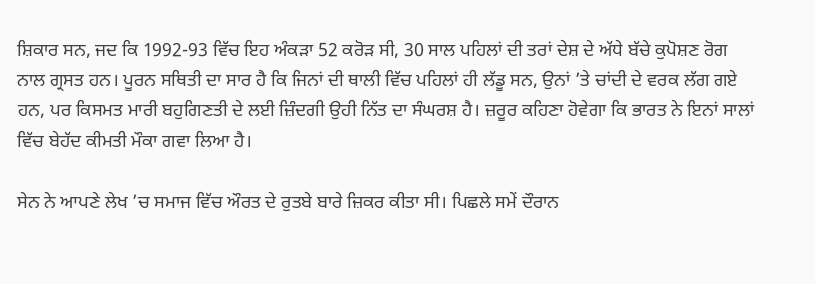ਸ਼ਿਕਾਰ ਸਨ, ਜਦ ਕਿ 1992-93 ਵਿੱਚ ਇਹ ਅੰਕੜਾ 52 ਕਰੋੜ ਸੀ, 30 ਸਾਲ ਪਹਿਲਾਂ ਦੀ ਤਰਾਂ ਦੇਸ਼ ਦੇ ਅੱਧੇ ਬੱਚੇ ਕੁਪੋਸ਼ਣ ਰੋਗ ਨਾਲ ਗ੍ਰਸਤ ਹਨ। ਪੂਰਨ ਸਥਿਤੀ ਦਾ ਸਾਰ ਹੈ ਕਿ ਜਿਨਾਂ ਦੀ ਥਾਲੀ ਵਿੱਚ ਪਹਿਲਾਂ ਹੀ ਲੱਡੂ ਸਨ, ਉਨਾਂ ’ਤੇ ਚਾਂਦੀ ਦੇ ਵਰਕ ਲੱਗ ਗਏ ਹਨ, ਪਰ ਕਿਸਮਤ ਮਾਰੀ ਬਹੁਗਿਣਤੀ ਦੇ ਲਈ ਜ਼ਿੰਦਗੀ ਉਹੀ ਨਿੱਤ ਦਾ ਸੰਘਰਸ਼ ਹੈ। ਜ਼ਰੂਰ ਕਹਿਣਾ ਹੋਵੇਗਾ ਕਿ ਭਾਰਤ ਨੇ ਇਨਾਂ ਸਾਲਾਂ ਵਿੱਚ ਬੇਹੱਦ ਕੀਮਤੀ ਮੌਕਾ ਗਵਾ ਲਿਆ ਹੈ।

ਸੇਨ ਨੇ ਆਪਣੇ ਲੇਖ ’ਚ ਸਮਾਜ ਵਿੱਚ ਔਰਤ ਦੇ ਰੁਤਬੇ ਬਾਰੇ ਜ਼ਿਕਰ ਕੀਤਾ ਸੀ। ਪਿਛਲੇ ਸਮੇਂ ਦੌਰਾਨ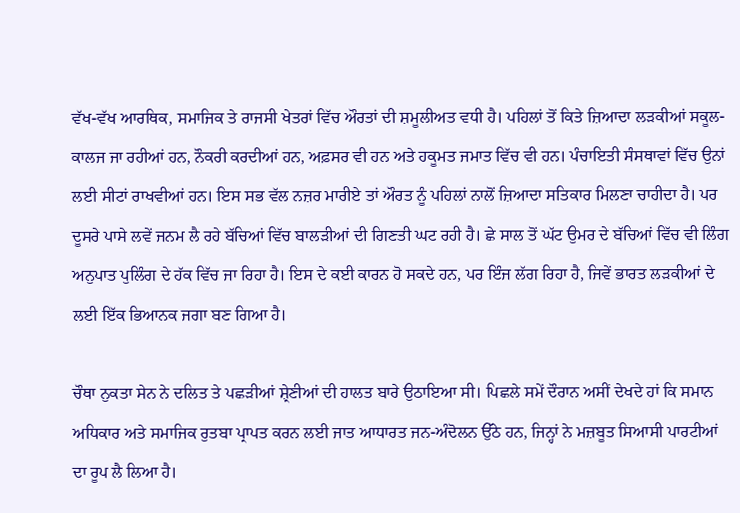ਵੱਖ-ਵੱਖ ਆਰਥਿਕ, ਸਮਾਜਿਕ ਤੇ ਰਾਜਸੀ ਖੇਤਰਾਂ ਵਿੱਚ ਔਰਤਾਂ ਦੀ ਸ਼ਮੂਲੀਅਤ ਵਧੀ ਹੈ। ਪਹਿਲਾਂ ਤੋਂ ਕਿਤੇ ਜ਼ਿਆਦਾ ਲੜਕੀਆਂ ਸਕੂਲ-ਕਾਲਜ ਜਾ ਰਹੀਆਂ ਹਨ, ਨੌਕਰੀ ਕਰਦੀਆਂ ਹਨ, ਅਫ਼ਸਰ ਵੀ ਹਨ ਅਤੇ ਹਕੂਮਤ ਜਮਾਤ ਵਿੱਚ ਵੀ ਹਨ। ਪੰਚਾਇਤੀ ਸੰਸਥਾਵਾਂ ਵਿੱਚ ਉਨਾਂ ਲਈ ਸੀਟਾਂ ਰਾਖਵੀਆਂ ਹਨ। ਇਸ ਸਭ ਵੱਲ ਨਜ਼ਰ ਮਾਰੀਏ ਤਾਂ ਔਰਤ ਨੂੰ ਪਹਿਲਾਂ ਨਾਲੋਂ ਜ਼ਿਆਦਾ ਸਤਿਕਾਰ ਮਿਲਣਾ ਚਾਹੀਦਾ ਹੈ। ਪਰ ਦੂਸਰੇ ਪਾਸੇ ਲਵੇਂ ਜਨਮ ਲੈ ਰਹੇ ਬੱਚਿਆਂ ਵਿੱਚ ਬਾਲੜੀਆਂ ਦੀ ਗਿਣਤੀ ਘਟ ਰਹੀ ਹੈ। ਛੇ ਸਾਲ ਤੋਂ ਘੱਟ ਉਮਰ ਦੇ ਬੱਚਿਆਂ ਵਿੱਚ ਵੀ ਲਿੰਗ ਅਨੁਪਾਤ ਪੁਲਿੰਗ ਦੇ ਹੱਕ ਵਿੱਚ ਜਾ ਰਿਹਾ ਹੈ। ਇਸ ਦੇ ਕਈ ਕਾਰਨ ਹੋ ਸਕਦੇ ਹਨ, ਪਰ ਇੰਜ ਲੱਗ ਰਿਹਾ ਹੈ, ਜਿਵੇਂ ਭਾਰਤ ਲੜਕੀਆਂ ਦੇ ਲਈ ਇੱਕ ਭਿਆਨਕ ਜਗਾ ਬਣ ਗਿਆ ਹੈ।

ਚੌਥਾ ਨੁਕਤਾ ਸੇਨ ਨੇ ਦਲਿਤ ਤੇ ਪਛੜੀਆਂ ਸ਼੍ਰੇਣੀਆਂ ਦੀ ਹਾਲਤ ਬਾਰੇ ਉਠਾਇਆ ਸੀ। ਪਿਛਲੇ ਸਮੇਂ ਦੌਰਾਨ ਅਸੀਂ ਦੇਖਦੇ ਹਾਂ ਕਿ ਸਮਾਨ ਅਧਿਕਾਰ ਅਤੇ ਸਮਾਜਿਕ ਰੁਤਬਾ ਪ੍ਰਾਪਤ ਕਰਨ ਲਈ ਜਾਤ ਆਧਾਰਤ ਜਨ-ਅੰਦੋਲਨ ਉੱਠੇ ਹਨ, ਜਿਨ੍ਹਾਂ ਨੇ ਮਜ਼ਬੂਤ ਸਿਆਸੀ ਪਾਰਟੀਆਂ ਦਾ ਰੂਪ ਲੈ ਲਿਆ ਹੈ।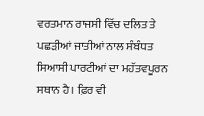ਵਰਤਮਾਨ ਰਾਜਸੀ ਵਿੱਚ ਦਲਿਤ ਤੇ ਪਛੜੀਆਂ ਜਾਤੀਆਂ ਨਾਲ ਸੰਬੰਧਤ ਸਿਆਸੀ ਪਾਰਟੀਆਂ ਦਾ ਮਹੱਤਵਪੂਰਨ ਸਥਾਨ ਹੈ। ਫ਼ਿਰ ਵੀ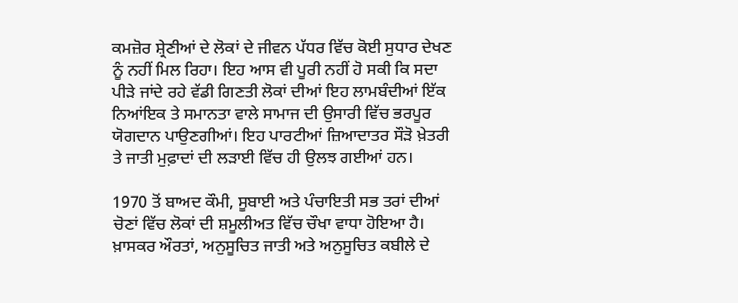ਕਮਜ਼ੋਰ ਸ਼੍ਰੇਣੀਆਂ ਦੇ ਲੋਕਾਂ ਦੇ ਜੀਵਨ ਪੱਧਰ ਵਿੱਚ ਕੋਈ ਸੁਧਾਰ ਦੇਖਣ ਨੂੰ ਨਹੀਂ ਮਿਲ ਰਿਹਾ। ਇਹ ਆਸ ਵੀ ਪੂਰੀ ਨਹੀਂ ਹੋ ਸਕੀ ਕਿ ਸਦਾ ਪੀੜੇ ਜਾਂਦੇ ਰਹੇ ਵੱਡੀ ਗਿਣਤੀ ਲੋਕਾਂ ਦੀਆਂ ਇਹ ਲਾਮਬੰਦੀਆਂ ਇੱਕ ਨਿਆਂਇਕ ਤੇ ਸਮਾਨਤਾ ਵਾਲੇ ਸਾਮਾਜ ਦੀ ਉਸਾਰੀ ਵਿੱਚ ਭਰਪੂਰ ਯੋਗਦਾਨ ਪਾਉਣਗੀਆਂ। ਇਹ ਪਾਰਟੀਆਂ ਜ਼ਿਆਦਾਤਰ ਸੌੜੋ ਖ਼ੇਤਰੀ ਤੇ ਜਾਤੀ ਮੁਫ਼ਾਦਾਂ ਦੀ ਲੜਾਈ ਵਿੱਚ ਹੀ ਉਲਝ ਗਈਆਂ ਹਨ।

1970 ਤੋਂ ਬਾਅਦ ਕੌਮੀ, ਸੂਬਾਈ ਅਤੇ ਪੰਚਾਇਤੀ ਸਭ ਤਰਾਂ ਦੀਆਂ ਚੋਣਾਂ ਵਿੱਚ ਲੋਕਾਂ ਦੀ ਸ਼ਮੂਲੀਅਤ ਵਿੱਚ ਚੌਖਾ ਵਾਧਾ ਹੋਇਆ ਹੈ। ਖ਼ਾਸਕਰ ਔਰਤਾਂ, ਅਨੁਸੂਚਿਤ ਜਾਤੀ ਅਤੇ ਅਨੁਸੂਚਿਤ ਕਬੀਲੇ ਦੇ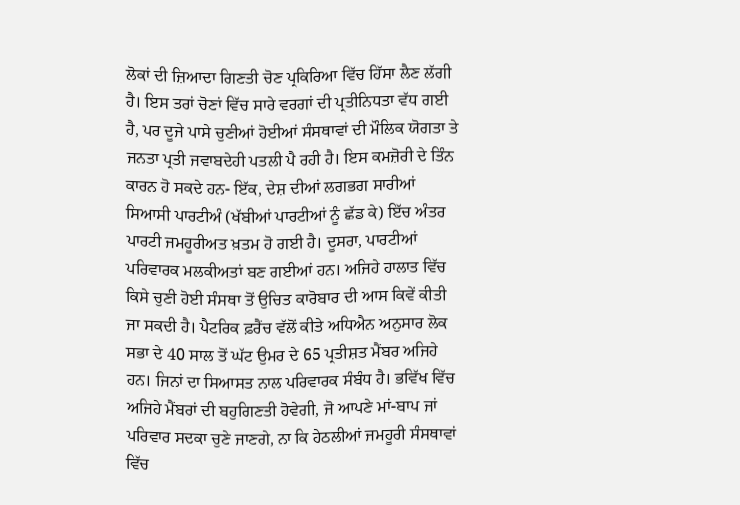ਲੋਕਾਂ ਦੀ ਜ਼ਿਆਦਾ ਗਿਣਤੀ ਚੋਣ ਪ੍ਰਕਿਰਿਆ ਵਿੱਚ ਹਿੱਸਾ ਲੈਣ ਲੱਗੀ ਹੈ। ਇਸ ਤਰਾਂ ਚੋਣਾਂ ਵਿੱਚ ਸਾਰੇ ਵਰਗਾਂ ਦੀ ਪ੍ਰਤੀਨਿਧਤਾ ਵੱਧ ਗਈ ਹੈ, ਪਰ ਦੂਜੇ ਪਾਸੇ ਚੁਣੀਆਂ ਹੋਈਆਂ ਸੰਸਥਾਵਾਂ ਦੀ ਮੌਲਿਕ ਯੋਗਤਾ ਤੇ ਜਨਤਾ ਪ੍ਰਤੀ ਜਵਾਬਦੇਹੀ ਪਤਲੀ ਪੈ ਰਹੀ ਹੈ। ਇਸ ਕਮਜ਼ੋਰੀ ਦੇ ਤਿੰਨ ਕਾਰਨ ਹੋ ਸਕਦੇ ਹਨ- ਇੱਕ, ਦੇਸ਼ ਦੀਆਂ ਲਗਭਗ ਸਾਰੀਆਂ ਸਿਆਸੀ ਪਾਰਟੀਅੰ (ਖੱਬੀਆਂ ਪਾਰਟੀਆਂ ਨੂੰ ਛੱਡ ਕੇ) ਇੱਚ ਅੰਤਰ ਪਾਰਟੀ ਜਮਹੂਰੀਅਤ ਖ਼ਤਮ ਹੋ ਗਈ ਹੈ। ਦੂਸਰਾ, ਪਾਰਟੀਆਂ ਪਰਿਵਾਰਕ ਮਲਕੀਅਤਾਂ ਬਣ ਗਈਆਂ ਹਨ। ਅਜਿਹੇ ਹਾਲਾਤ ਵਿੱਚ ਕਿਸੇ ਚੁਣੀ ਹੋਈ ਸੰਸਥਾ ਤੋਂ ਉਚਿਤ ਕਾਰੋਬਾਰ ਦੀ ਆਸ ਕਿਵੇਂ ਕੀਤੀ ਜਾ ਸਕਦੀ ਹੈ। ਪੈਟਰਿਕ ਫ਼ਰੈਂਚ ਵੱਲੋਂ ਕੀਤੇ ਅਧਿਐਨ ਅਨੁਸਾਰ ਲੋਕ ਸਭਾ ਦੇ 40 ਸਾਲ ਤੋਂ ਘੱਟ ਉਮਰ ਦੇ 65 ਪ੍ਰਤੀਸ਼ਤ ਮੈਂਬਰ ਅਜਿਹੇ ਹਨ। ਜਿਨਾਂ ਦਾ ਸਿਆਸਤ ਨਾਲ ਪਰਿਵਾਰਕ ਸੰਬੰਧ ਹੈ। ਭਵਿੱਖ ਵਿੱਚ ਅਜਿਹੇ ਮੈਂਬਰਾਂ ਦੀ ਬਹੁਗਿਣਤੀ ਹੋਵੇਗੀ, ਜੋ ਆਪਣੇ ਮਾਂ-ਬਾਪ ਜਾਂ ਪਰਿਵਾਰ ਸਦਕਾ ਚੁਣੇ ਜਾਣਗੇ, ਨਾ ਕਿ ਹੇਠਲੀਆਂ ਜਮਹੂਰੀ ਸੰਸਥਾਵਾਂ ਵਿੱਚ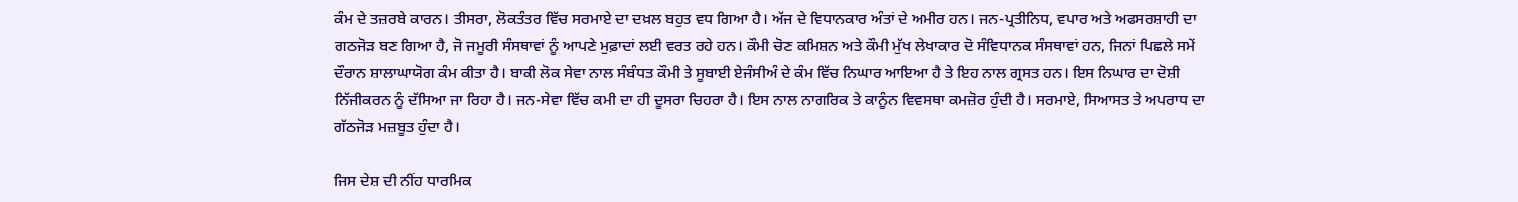ਕੰਮ ਦੇ ਤਜ਼ਰਬੇ ਕਾਰਨ। ਤੀਸਰਾ, ਲੋਕਤੰਤਰ ਵਿੱਚ ਸਰਮਾਏ ਦਾ ਦਖ਼ਲ ਬਹੁਤ ਵਧ ਗਿਆ ਹੈ। ਅੱਜ ਦੇ ਵਿਧਾਨਕਾਰ ਅੰਤਾਂ ਦੇ ਅਮੀਰ ਹਨ। ਜਨ-ਪ੍ਰਤੀਨਿਧ, ਵਪਾਰ ਅਤੇ ਅਫਸਰਸ਼ਾਹੀ ਦਾ ਗਠਜੋੜ ਬਣ ਗਿਆ ਹੈ, ਜੋ ਜਮੂਰੀ ਸੰਸਥਾਵਾਂ ਨੂੰ ਆਪਣੇ ਮੁਫ਼ਾਦਾਂ ਲਈ ਵਰਤ ਰਹੇ ਹਨ। ਕੌਮੀ ਚੋਣ ਕਮਿਸ਼ਨ ਅਤੇ ਕੌਮੀ ਮੁੱਖ ਲੇਖਾਕਾਰ ਦੋ ਸੰਵਿਧਾਨਕ ਸੰਸਥਾਵਾਂ ਹਨ, ਜਿਨਾਂ ਪਿਛਲੇ ਸਮੇਂ ਦੌਰਾਨ ਸ਼ਾਲਾਘਾਯੋਗ ਕੰਮ ਕੀਤਾ ਹੈ। ਬਾਕੀ ਲੋਕ ਸੇਵਾ ਨਾਲ ਸੰਬੰਧਤ ਕੌਮੀ ਤੇ ਸੂਬਾਈ ਏਜੰਸੀਅੰ ਦੇ ਕੰਮ ਵਿੱਚ ਨਿਘਾਰ ਆਇਆ ਹੈ ਤੇ ਇਹ ਨਾਲ ਗ੍ਰਸਤ ਹਨ। ਇਸ ਨਿਘਾਰ ਦਾ ਦੋਸ਼ੀ ਨਿੱਜੀਕਰਨ ਨੂੰ ਦੱਸਿਆ ਜਾ ਰਿਹਾ ਹੈ। ਜਨ-ਸੇਵਾ ਵਿੱਚ ਕਮੀ ਦਾ ਹੀ ਦੂਸਰਾ ਚਿਹਰਾ ਹੈ। ਇਸ ਨਾਲ ਨਾਗਰਿਕ ਤੇ ਕਾਨੂੰਨ ਵਿਵਸਥਾ ਕਮਜ਼ੋਰ ਹੁੰਦੀ ਹੈ। ਸਰਮਾਏ, ਸਿਆਸਤ ਤੇ ਅਪਰਾਧ ਦਾ ਗੱਠਜੋੜ ਮਜ਼ਬੂਤ ਹੁੰਦਾ ਹੈ।

ਜਿਸ ਦੇਸ਼ ਦੀ ਨੀਂਹ ਧਾਰਮਿਕ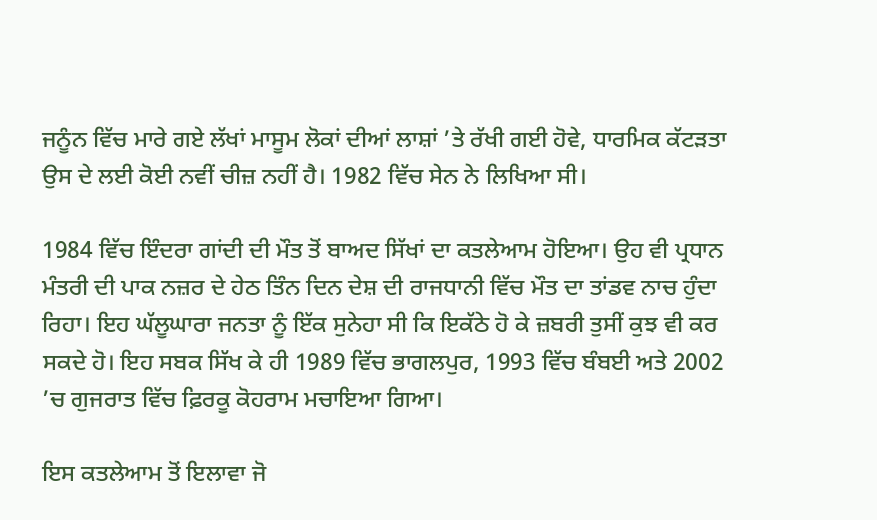ਜਨੂੰਨ ਵਿੱਚ ਮਾਰੇ ਗਏ ਲੱਖਾਂ ਮਾਸੂਮ ਲੋਕਾਂ ਦੀਆਂ ਲਾਸ਼ਾਂ ’ਤੇ ਰੱਖੀ ਗਈ ਹੋਵੇ, ਧਾਰਮਿਕ ਕੱਟੜਤਾ ਉਸ ਦੇ ਲਈ ਕੋਈ ਨਵੀਂ ਚੀਜ਼ ਨਹੀਂ ਹੈ। 1982 ਵਿੱਚ ਸੇਨ ਨੇ ਲਿਖਿਆ ਸੀ।

1984 ਵਿੱਚ ਇੰਦਰਾ ਗਾਂਦੀ ਦੀ ਮੌਤ ਤੋਂ ਬਾਅਦ ਸਿੱਖਾਂ ਦਾ ਕਤਲੇਆਮ ਹੋਇਆ। ਉਹ ਵੀ ਪ੍ਰਧਾਨ ਮੰਤਰੀ ਦੀ ਪਾਕ ਨਜ਼ਰ ਦੇ ਹੇਠ ਤਿੰਨ ਦਿਨ ਦੇਸ਼ ਦੀ ਰਾਜਧਾਨੀ ਵਿੱਚ ਮੌਤ ਦਾ ਤਾਂਡਵ ਨਾਚ ਹੁੰਦਾ ਰਿਹਾ। ਇਹ ਘੱਲੂਘਾਰਾ ਜਨਤਾ ਨੂੰ ਇੱਕ ਸੁਨੇਹਾ ਸੀ ਕਿ ਇਕੱਠੇ ਹੋ ਕੇ ਜ਼ਬਰੀ ਤੁਸੀਂ ਕੁਝ ਵੀ ਕਰ ਸਕਦੇ ਹੋ। ਇਹ ਸਬਕ ਸਿੱਖ ਕੇ ਹੀ 1989 ਵਿੱਚ ਭਾਗਲਪੁਰ, 1993 ਵਿੱਚ ਬੰਬਈ ਅਤੇ 2002 ’ਚ ਗੁਜਰਾਤ ਵਿੱਚ ਫ਼ਿਰਕੂ ਕੋਹਰਾਮ ਮਚਾਇਆ ਗਿਆ।

ਇਸ ਕਤਲੇਆਮ ਤੋਂ ਇਲਾਵਾ ਜੋ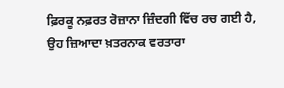ਫ਼ਿਰਕੂ ਨਫ਼ਰਤ ਰੋਜ਼ਾਨਾ ਜ਼ਿੰਦਗੀ ਵਿੱਚ ਰਚ ਗਈ ਹੈ, ਉਹ ਜ਼ਿਆਦਾ ਖ਼ਤਰਨਾਕ ਵਰਤਾਰਾ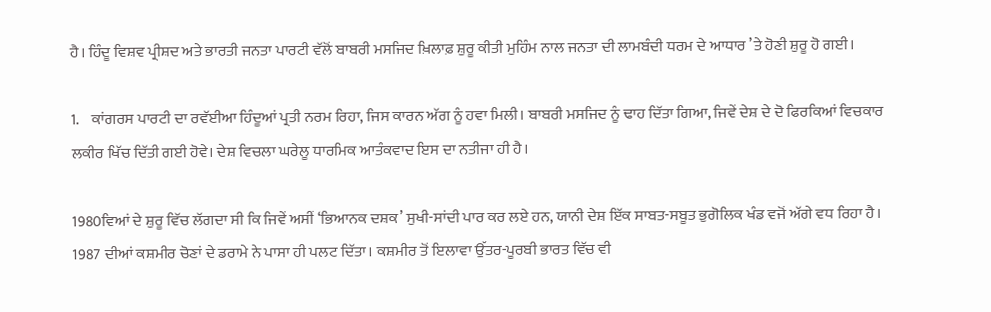ਹੈ। ਹਿੰਦੂ ਵਿਸ਼ਵ ਪ੍ਰੀਸ਼ਦ ਅਤੇ ਭਾਰਤੀ ਜਨਤਾ ਪਾਰਟੀ ਵੱਲੋਂ ਬਾਬਰੀ ਮਸਜਿਦ ਖ਼ਿਲਾਫ਼ ਸ਼ੁਰੂ ਕੀਤੀ ਮੁਹਿੰਮ ਨਾਲ ਜਨਤਾ ਦੀ ਲਾਮਬੰਦੀ ਧਰਮ ਦੇ ਆਧਾਰ ’ਤੇ ਹੋਣੀ ਸ਼ੁਰੂ ਹੋ ਗਈ।

1.    ਕਾਂਗਰਸ ਪਾਰਟੀ ਦਾ ਰਵੱਈਆ ਹਿੰਦੂਆਂ ਪ੍ਰਤੀ ਨਰਮ ਰਿਹਾ, ਜਿਸ ਕਾਰਨ ਅੱਗ ਨੂੰ ਹਵਾ ਮਿਲੀ। ਬਾਬਰੀ ਮਸਜਿਦ ਨੂੰ ਢਾਹ ਦਿੱਤਾ ਗਿਆ, ਜਿਵੇਂ ਦੇਸ਼ ਦੇ ਦੋ ਫਿਰਕਿਆਂ ਵਿਚਕਾਰ ਲਕੀਰ ਖਿੱਚ ਦਿੱਤੀ ਗਈ ਹੋਵੇ। ਦੇਸ਼ ਵਿਚਲਾ ਘਰੇਲੂ ਧਾਰਮਿਕ ਆਤੰਕਵਾਦ ਇਸ ਦਾ ਨਤੀਜਾ ਹੀ ਹੈ।

1980ਵਿਆਂ ਦੇ ਸ਼ੁਰੂ ਵਿੱਚ ਲੱਗਦਾ ਸੀ ਕਿ ਜਿਵੇਂ ਅਸੀਂ ‘ਭਿਆਨਕ ਦਸ਼ਕ’ ਸੁਖੀ-ਸਾਂਦੀ ਪਾਰ ਕਰ ਲਏ ਹਨ, ਯਾਨੀ ਦੇਸ਼ ਇੱਕ ਸਾਬਤ-ਸਬੂਤ ਭੁਗੋਲਿਕ ਖੰਡ ਵਜੋਂ ਅੱਗੇ ਵਧ ਰਿਹਾ ਹੈ। 1987 ਦੀਆਂ ਕਸ਼ਮੀਰ ਚੋਣਾਂ ਦੇ ਡਰਾਮੇ ਨੇ ਪਾਸਾ ਹੀ ਪਲਟ ਦਿੱਤਾ। ਕਸ਼ਮੀਰ ਤੋਂ ਇਲਾਵਾ ਉੱਤਰ-ਪੂਰਬੀ ਭਾਰਤ ਵਿੱਚ ਵੀ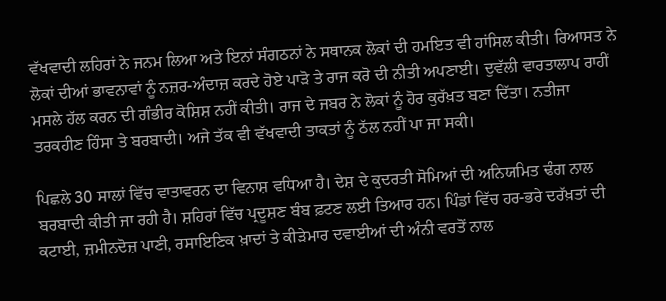ਵੱਖਵਾਦੀ ਲਹਿਰਾਂ ਨੇ ਜਨਮ ਲਿਆ ਅਤੇ ਇਨਾਂ ਸੰਗਠਨਾਂ ਨੇ ਸਥਾਨਕ ਲੋਕਾਂ ਦੀ ਹਮਇਤ ਵੀ ਹਾਂਸਿਲ ਕੀਤੀ। ਰਿਆਸਤ ਨੇ ਲੋਕਾਂ ਦੀਆਂ ਭਾਵਨਾਵਾਂ ਨੂੰ ਨਜ਼ਰ-ਅੰਦਾਜ਼ ਕਰਦੇ ਹੋਏ ਪਾੜੋ ਤੇ ਰਾਜ ਕਰੋ ਦੀ ਨੀਤੀ ਅਪਣਾਈ। ਦੁਵੱਲੀ ਵਾਰਤਾਲਾਪ ਰਾਹੀਂ ਮਸਲੇ ਹੱਲ ਕਰਨ ਦੀ ਗੰਭੀਰ ਕੋਸ਼ਿਸ਼ ਨਹੀਂ ਕੀਤੀ। ਰਾਜ ਦੇ ਜਬਰ ਨੇ ਲੋਕਾਂ ਨੂੰ ਹੋਰ ਕੁਰੱਖ਼ਤ ਬਣਾ ਦਿੱਤਾ। ਨਤੀਜਾ ਤਰਕਹੀਣ ਹਿੰਸਾ ਤੇ ਬਰਬਾਦੀ। ਅਜੇ ਤੱਕ ਵੀ ਵੱਖਵਾਦੀ ਤਾਕਤਾਂ ਨੂੰ ਠੱਲ ਨਹੀਂ ਪਾ ਜਾ ਸਕੀ।

ਪਿਛਲੇ 30 ਸਾਲਾਂ ਵਿੱਚ ਵਾਤਾਵਰਨ ਦਾ ਵਿਨਾਸ਼ ਵਧਿਆ ਹੈ। ਦੇਸ਼ ਦੇ ਕੁਦਰਤੀ ਸੋਮਿਆਂ ਦੀ ਅਨਿਯਮਿਤ ਢੰਗ ਨਾਲ ਬਰਬਾਦੀ ਕੀਤੀ ਜਾ ਰਹੀ ਹੈ। ਸ਼ਹਿਰਾਂ ਵਿੱਚ ਪ੍ਰਦੂਸ਼ਣ ਬੰਬ ਫ਼ਟਣ ਲਈ ਤਿਆਰ ਹਨ। ਪਿੰਡਾਂ ਵਿੱਚ ਹਰ-ਭਰੇ ਦਰੱਖ਼ਤਾਂ ਦੀ ਕਟਾਈ, ਜ਼ਮੀਨਦੋਜ਼ ਪਾਣੀ, ਰਸਾਇਣਿਕ ਖ਼ਾਦਾਂ ਤੇ ਕੀੜੇਮਾਰ ਦਵਾਈਆਂ ਦੀ ਅੰਨੀ ਵਰਤੋਂ ਨਾਲ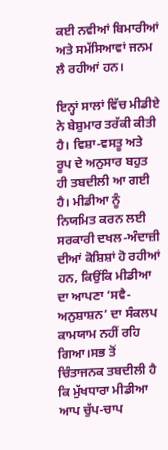ਕਈ ਨਵੀਆਂ ਬਿਮਾਰੀਆਂ ਅਤੇ ਸਮੱਸਿਆਵਾਂ ਜਨਮ ਲੈ ਰਹੀਆਂ ਹਨ।

ਇਨ੍ਹਾਂ ਸਾਲਾਂ ਵਿੱਚ ਮੀਡੀਏ ਨੇ ਬੇਸ਼ੁਮਾਰ ਤਰੱਕੀ ਕੀਤੀ ਹੈ। ਵਿਸ਼ਾ-ਵਸਤੂ ਅਤੇ ਰੂਪ ਦੇ ਅਨੁਸਾਰ ਬਹੁਤ ਹੀ ਤਬਦੀਲੀ ਆ ਗਈ ਹੈ। ਮੀਡੀਆ ਨੂੰ ਨਿਯਮਿਤ ਕਰਨ ਲਈ ਸਰਕਾਰੀ ਦਖਲ-ਅੰਦਾਜ਼ੀ ਦੀਆਂ ਕੋਸ਼ਿਸ਼ਾਂ ਹੋ ਰਹੀਆਂ ਹਨ, ਕਿਉਂਕਿ ਮੀਡੀਆ ਦਾ ਆਪਣਾ ‘ਸਵੈ-ਅਨੁਸ਼ਾਸ਼ਨ’ ਦਾ ਸੰਕਲਪ ਕਾਮਯਾਮ ਨਹੀਂ ਰਹਿ ਗਿਆ।ਸਭ ਤੋਂ ਚਿੰਤਾਜਨਕ ਤਬਦੀਲੀ ਹੈ ਕਿ ਮੁੱਖਧਾਰਾ ਮੀਡੀਆ ਆਪ ਚੁੱਪ-ਚਾਪ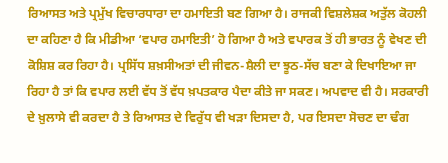ਰਿਆਸਤ ਅਤੇ ਪ੍ਰਮੁੱਖ ਵਿਚਾਰਧਾਰਾ ਦਾ ਹਮਾਇਤੀ ਬਣ ਗਿਆ ਹੈ। ਰਾਜਕੀ ਵਿਸ਼ਲੇਸ਼ਕ ਅਤੁੱਲ ਕੋਹਲੀ ਦਾ ਕਹਿਣਾ ਹੈ ਕਿ ਮੀਡੀਆ ‘ਵਪਾਰ ਹਮਾਇਤੀ’ ਹੋ ਗਿਆ ਹੈ ਅਤੇ ਵਪਾਰਕ ਤੋਂ ਹੀ ਭਾਰਤ ਨੂੰ ਵੇਖਣ ਦੀ ਕੋਸ਼ਿਸ਼ ਕਰ ਰਿਹਾ ਹੈ। ਪ੍ਰਸਿੱਧ ਸ਼ਖ਼ਸੀਅਤਾਂ ਦੀ ਜੀਵਨ-ਸ਼ੈਲੀ ਦਾ ਝੂਠ-ਸੱਚ ਬਣਾ ਕੇ ਦਿਖਾਇਆ ਜਾ ਰਿਹਾ ਹੈ ਤਾਂ ਕਿ ਵਪਾਰ ਲਈ ਵੱਧ ਤੋਂ ਵੱਧ ਖ਼ਪਤਕਾਰ ਪੈਦਾ ਕੀਤੇ ਜਾ ਸਕਣ। ਅਪਵਾਦ ਵੀ ਹੈ। ਸਰਕਾਰੀ ਦੇ ਖ਼ੁਲਾਸੇ ਵੀ ਕਰਦਾ ਹੈ ਤੇ ਰਿਆਸਤ ਦੇ ਵਿਰੁੱਧ ਵੀ ਖੜਾ ਦਿਸਦਾ ਹੈ, ਪਰ ਇਸਦਾ ਸੋਚਣ ਦਾ ਢੰਗ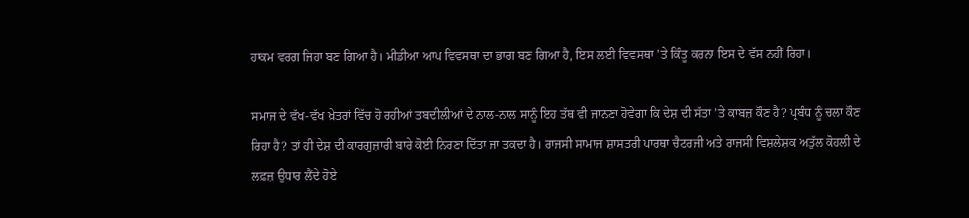ਹਾਕਮ ਵਰਗ ਜਿਹਾ ਬਣ ਗਿਆ ਹੈ। ਮੀਡੀਆ ਆਪ ਵਿਵਸਥਾ ਦਾ ਭਾਗ ਬਣ ਗਿਆ ਹੈ, ਇਸ ਲਈ ਵਿਵਸਥਾ ’ਤੇ ਕਿੰਤੂ ਕਰਨਾ ਇਸ ਦੇ ਵੱਸ ਨਹੀਂ ਰਿਹਾ।

ਸਮਾਜ ਦੇ ਵੱਖ-ਵੱਖ ਖ਼ੇਤਰਾਂ ਵਿੱਚ ਹੋ ਰਹੀਆਂ ਤਬਦੀਲੀਆਂ ਦੇ ਨਾਲ-ਨਾਲ ਸਾਨੂੰ ਇਹ ਤੱਥ ਵੀ ਜਾਨਣਾ ਹੋਵੇਗਾ ਕਿ ਦੇਸ਼ ਦੀ ਸੱਤਾ ’ਤੇ ਕਾਬਜ਼ ਕੌਣ ਹੈ? ਪ੍ਰਬੰਧ ਨੂੰ ਚਲਾ ਕੌਣ ਰਿਹਾ ਹੈ? ਤਾਂ ਹੀ ਦੇਸ਼ ਦੀ ਕਾਰਗੁਜ਼ਾਰੀ ਬਾਰੇ ਕੋਈ ਨਿਰਣਾ ਦਿੱਤਾ ਜਾ ਤਕਦਾ ਹੈ। ਰਾਜਸੀ ਸਾਮਾਜ ਸ਼ਾਸਤਰੀ ਪਾਰਥਾ ਚੈਟਰਜੀ ਅਤੇ ਰਾਜਸੀ ਵਿਸ਼ਲੇਸ਼ਕ ਅਤੁੱਲ ਕੋਹਲੀ ਦੇ ਲਫ਼ਜ਼ ਉਧਾਰ ਲੈਂਦੇ ਹੋਏ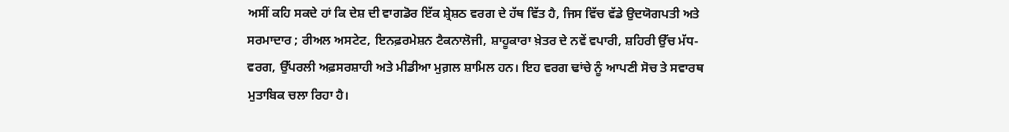ਅਸੀਂ ਕਹਿ ਸਕਦੇ ਹਾਂ ਕਿ ਦੇਸ਼ ਦੀ ਵਾਗਡੋਰ ਇੱਕ ਸ਼੍ਰੇਸ਼ਠ ਵਰਗ ਦੇ ਹੱਥ ਵਿੱਤ ਹੈ, ਜਿਸ ਵਿੱਚ ਵੱਡੇ ਉਦਯੋਗਪਤੀ ਅਤੇ ਸਰਮਾਦਾਰ ; ਰੀਅਲ ਅਸਟੇਟ, ਇਨਫ਼ਰਮੇਸ਼ਨ ਟੈਕਨਾਲੋਜੀ, ਸ਼ਾਹੂਕਾਰਾ ਖ਼ੇਤਰ ਦੇ ਨਵੇਂ ਵਪਾਰੀ, ਸ਼ਹਿਰੀ ਉੱਚ ਮੱਧ-ਵਰਗ, ਉੱਪਰਲੀ ਅਫ਼ਸਰਸ਼ਾਹੀ ਅਤੇ ਮੀਡੀਆ ਮੁਗ਼ਲ ਸ਼ਾਮਿਲ ਹਨ। ਇਹ ਵਰਗ ਢਾਂਚੇ ਨੂੰ ਆਪਣੀ ਸੋਚ ਤੇ ਸਵਾਰਥ ਮੁਤਾਬਿਕ ਚਲਾ ਰਿਹਾ ਹੈ।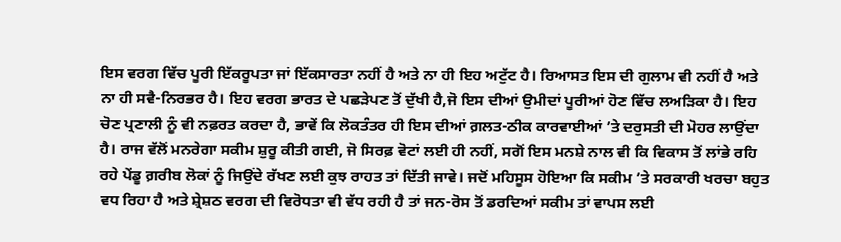ਇਸ ਵਰਗ ਵਿੱਚ ਪੂਰੀ ਇੱਕਰੂਪਤਾ ਜਾਂ ਇੱਕਸਾਰਤਾ ਨਹੀਂ ਹੈ ਅਤੇ ਨਾ ਹੀ ਇਹ ਅਟੁੱਟ ਹੈ। ਰਿਆਸਤ ਇਸ ਦੀ ਗੁਲਾਮ ਵੀ ਨਹੀਂ ਹੈ ਅਤੇ ਨਾ ਹੀ ਸਵੈ-ਨਿਰਭਰ ਹੈ। ਇਹ ਵਰਗ ਭਾਰਤ ਦੇ ਪਛੜੇਪਣ ਤੋਂ ਦੁੱਖੀ ਹੈ,ਜੋ ਇਸ ਦੀਆਂ ਉਮੀਦਾਂ ਪੂਰੀਆਂ ਹੋਣ ਵਿੱਚ ਲਅੜਿਕਾ ਹੈ। ਇਹ ਚੋਣ ਪ੍ਰਣਾਲੀ ਨੂੰ ਵੀ ਨਫ਼ਰਤ ਕਰਦਾ ਹੈ, ਭਾਵੇਂ ਕਿ ਲੋਕਤੰਤਰ ਹੀ ਇਸ ਦੀਆਂ ਗ਼ਲਤ-ਠੀਕ ਕਾਰਵਾਈਆਂ ’ਤੇ ਦਰੁਸਤੀ ਦੀ ਮੋਹਰ ਲਾਉਂਦਾ ਹੈ। ਰਾਜ ਵੱਲੋਂ ਮਨਰੇਗਾ ਸਕੀਮ ਸ਼ੁਰੂ ਕੀਤੀ ਗਈ, ਜੋ ਸਿਰਫ਼ ਵੋਟਾਂ ਲਈ ਹੀ ਨਹੀਂ, ਸਗੋਂ ਇਸ ਮਨਸ਼ੇ ਨਾਲ ਵੀ ਕਿ ਵਿਕਾਸ ਤੋਂ ਲਾਂਭੇ ਰਹਿ ਰਹੇ ਪੇਂਡੂ ਗ਼ਰੀਬ ਲੋਕਾਂ ਨੂੰ ਜਿਉਂਦੇ ਰੱਖਣ ਲਈ ਕੁਝ ਰਾਹਤ ਤਾਂ ਦਿੱਤੀ ਜਾਵੇ। ਜਦੋਂ ਮਹਿਸੂਸ ਹੋਇਆ ਕਿ ਸਕੀਮ ’ਤੇ ਸਰਕਾਰੀ ਖਰਚਾ ਬਹੁਤ ਵਧ ਰਿਹਾ ਹੈ ਅਤੇ ਸ਼੍ਰੇਸ਼ਠ ਵਰਗ ਦੀ ਵਿਰੋਧਤਾ ਵੀ ਵੱਧ ਰਹੀ ਹੈ ਤਾਂ ਜਨ-ਰੋਸ ਤੋਂ ਡਰਦਿਆਂ ਸਕੀਮ ਤਾਂ ਵਾਪਸ ਲਈ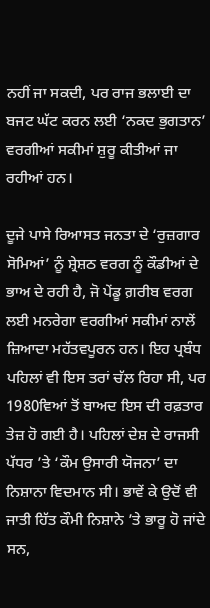ਨਹੀਂ ਜਾ ਸਕਦੀ, ਪਰ ਰਾਜ ਭਲਾਈ ਦਾ ਬਜਟ ਘੱਟ ਕਰਨ ਲਈ ‘ਨਕਦ ਭੁਗਤਾਨ’ ਵਰਗੀਆਂ ਸਕੀਮਾਂ ਸ਼ੁਰੂ ਕੀਤੀਆਂ ਜਾ ਰਹੀਆਂ ਹਨ।

ਦੂਜੇ ਪਾਸੇ ਰਿਆਸਤ ਜਨਤਾ ਦੇ ‘ਰੁਜ਼ਗਾਰ ਸੋਮਿਆਂ’ ਨੂੰ ਸ਼੍ਰੇਸ਼ਠ ਵਰਗ ਨੂੰ ਕੌਡੀਆਂ ਦੇ ਭਾਅ ਦੇ ਰਹੀ ਹੈ, ਜੋ ਪੇਂਡੂ ਗ਼ਰੀਬ ਵਰਗ ਲਈ ਮਨਰੇਗਾ ਵਰਗੀਆਂ ਸਕੀਮਾਂ ਨਾਲੇਂ ਜ਼ਿਆਦਾ ਮਹੱਤਵਪੂਰਨ ਹਨ। ਇਹ ਪ੍ਰਬੰਧ ਪਹਿਲਾਂ ਵੀ ਇਸ ਤਰਾਂ ਚੱਲ ਰਿਹਾ ਸੀ, ਪਰ 1980ਵਿਆਂ ਤੋਂ ਬਾਅਦ ਇਸ ਦੀ ਰਫ਼ਤਾਰ ਤੇਜ਼ ਹੋ ਗਈ ਹੈ। ਪਹਿਲਾਂ ਦੇਸ਼ ਦੇ ਰਾਜਸੀ ਪੱਧਰ ’ਤੇ ‘ਕੌਮ ਉਸਾਰੀ ਯੋਜਨਾ’ ਦਾ ਨਿਸ਼ਾਨਾ ਵਿਦਮਾਨ ਸੀ। ਭਾਵੇਂ ਕੇ ਉਦੋਂ ਵੀ ਜਾਤੀ ਹਿੱਤ ਕੌਮੀ ਨਿਸ਼ਾਨੇ ’ਤੇ ਭਾਰੂ ਹੋ ਜਾਂਦੇ ਸਨ,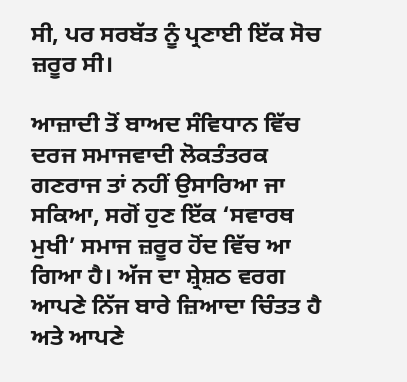ਸੀ, ਪਰ ਸਰਬੱਤ ਨੂੰ ਪ੍ਰਣਾਈ ਇੱਕ ਸੋਚ ਜ਼ਰੂਰ ਸੀ।

ਆਜ਼ਾਦੀ ਤੋਂ ਬਾਅਦ ਸੰਵਿਧਾਨ ਵਿੱਚ ਦਰਜ ਸਮਾਜਵਾਦੀ ਲੋਕਤੰਤਰਕ ਗਣਰਾਜ ਤਾਂ ਨਹੀਂ ਉਸਾਰਿਆ ਜਾ ਸਕਿਆ, ਸਗੋਂ ਹੁਣ ਇੱਕ ‘ਸਵਾਰਥ ਮੁਖੀ’ ਸਮਾਜ ਜ਼ਰੂਰ ਹੋਂਦ ਵਿੱਚ ਆ ਗਿਆ ਹੈ। ਅੱਜ ਦਾ ਸ਼੍ਰੇਸ਼ਠ ਵਰਗ ਆਪਣੇ ਨਿੱਜ ਬਾਰੇ ਜ਼ਿਆਦਾ ਚਿੰਤਤ ਹੈ ਅਤੇ ਆਪਣੇ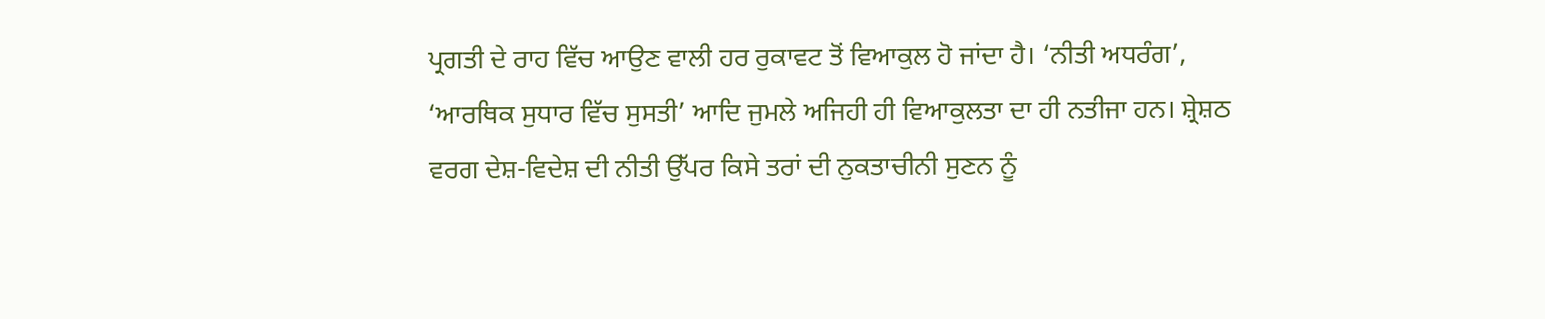ਪ੍ਰਗਤੀ ਦੇ ਰਾਹ ਵਿੱਚ ਆਉਣ ਵਾਲੀ ਹਰ ਰੁਕਾਵਟ ਤੋਂ ਵਿਆਕੁਲ ਹੋ ਜਾਂਦਾ ਹੈ। ‘ਨੀਤੀ ਅਧਰੰਗ’, ‘ਆਰਥਿਕ ਸੁਧਾਰ ਵਿੱਚ ਸੁਸਤੀ’ ਆਦਿ ਜੁਮਲੇ ਅਜਿਹੀ ਹੀ ਵਿਆਕੁਲਤਾ ਦਾ ਹੀ ਨਤੀਜਾ ਹਨ। ਸ਼੍ਰੇਸ਼ਠ ਵਰਗ ਦੇਸ਼-ਵਿਦੇਸ਼ ਦੀ ਨੀਤੀ ਉੱਪਰ ਕਿਸੇ ਤਰਾਂ ਦੀ ਨੁਕਤਾਚੀਨੀ ਸੁਣਨ ਨੂੰ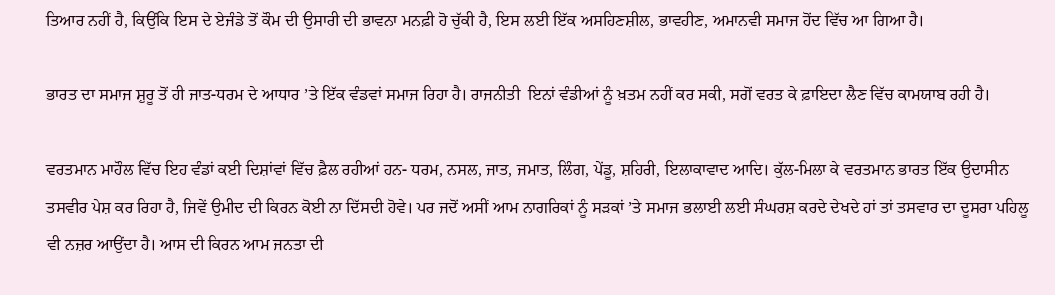ਤਿਆਰ ਨਹੀਂ ਹੈ, ਕਿਉਂਕਿ ਇਸ ਦੇ ਏਜੰਡੇ ਤੋਂ ਕੌਮ ਦੀ ਉਸਾਰੀ ਦੀ ਭਾਵਨਾ ਮਨਫ਼ੀ ਹੋ ਚੁੱਕੀ ਹੈ, ਇਸ ਲਈ ਇੱਕ ਅਸਹਿਣਸ਼ੀਲ, ਭਾਵਹੀਣ, ਅਮਾਨਵੀ ਸਮਾਜ ਹੋਂਦ ਵਿੱਚ ਆ ਗਿਆ ਹੈ।

ਭਾਰਤ ਦਾ ਸਮਾਜ ਸ਼ੁਰੂ ਤੋਂ ਹੀ ਜਾਤ-ਧਰਮ ਦੇ ਆਧਾਰ ’ਤੇ ਇੱਕ ਵੰਡਵਾਂ ਸਮਾਜ ਰਿਹਾ ਹੈ। ਰਾਜਨੀਤੀ  ਇਨਾਂ ਵੰਡੀਆਂ ਨੂੰ ਖ਼ਤਮ ਨਹੀਂ ਕਰ ਸਕੀ, ਸਗੋਂ ਵਰਤ ਕੇ ਫ਼ਾਇਦਾ ਲੈਣ ਵਿੱਚ ਕਾਮਯਾਬ ਰਹੀ ਹੈ।

ਵਰਤਮਾਨ ਮਾਹੌਲ ਵਿੱਚ ਇਹ ਵੰਡਾਂ ਕਈ ਦਿਸ਼ਾਂਵਾਂ ਵਿੱਚ ਫ਼ੈਲ ਰਹੀਆਂ ਹਨ- ਧਰਮ, ਨਸਲ, ਜਾਤ, ਜਮਾਤ, ਲਿੰਗ, ਪੇਂਡੂ, ਸ਼ਹਿਰੀ, ਇਲਾਕਾਵਾਦ ਆਦਿ। ਕੁੱਲ-ਮਿਲਾ ਕੇ ਵਰਤਮਾਨ ਭਾਰਤ ਇੱਕ ਉਦਾਸੀਨ ਤਸਵੀਰ ਪੇਸ਼ ਕਰ ਰਿਹਾ ਹੈ, ਜਿਵੇਂ ਉਮੀਦ ਦੀ ਕਿਰਨ ਕੋਈ ਨਾ ਦਿੱਸਦੀ ਹੋਵੇ। ਪਰ ਜਦੋਂ ਅਸੀਂ ਆਮ ਨਾਗਰਿਕਾਂ ਨੂੰ ਸੜਕਾਂ ’ਤੇ ਸਮਾਜ ਭਲਾਈ ਲਈ ਸੰਘਰਸ਼ ਕਰਦੇ ਦੇਖਦੇ ਹਾਂ ਤਾਂ ਤਸਵਾਰ ਦਾ ਦੂਸਰਾ ਪਹਿਲੂ ਵੀ ਨਜ਼ਰ ਆਉਂਦਾ ਹੈ। ਆਸ ਦੀ ਕਿਰਨ ਆਮ ਜਨਤਾ ਦੀ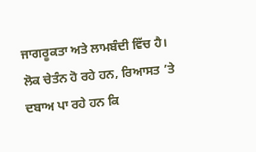ਜਾਗਰੂਕਤਾ ਅਤੇ ਲਾਮਬੰਦੀ ਵਿੱਚ ਹੈ। ਲੋਕ ਚੇਤੰਨ ਹੋ ਰਹੇ ਹਨ, ਰਿਆਸਤ ’ਤੇ ਦਬਾਅ ਪਾ ਰਹੇ ਹਨ ਕਿ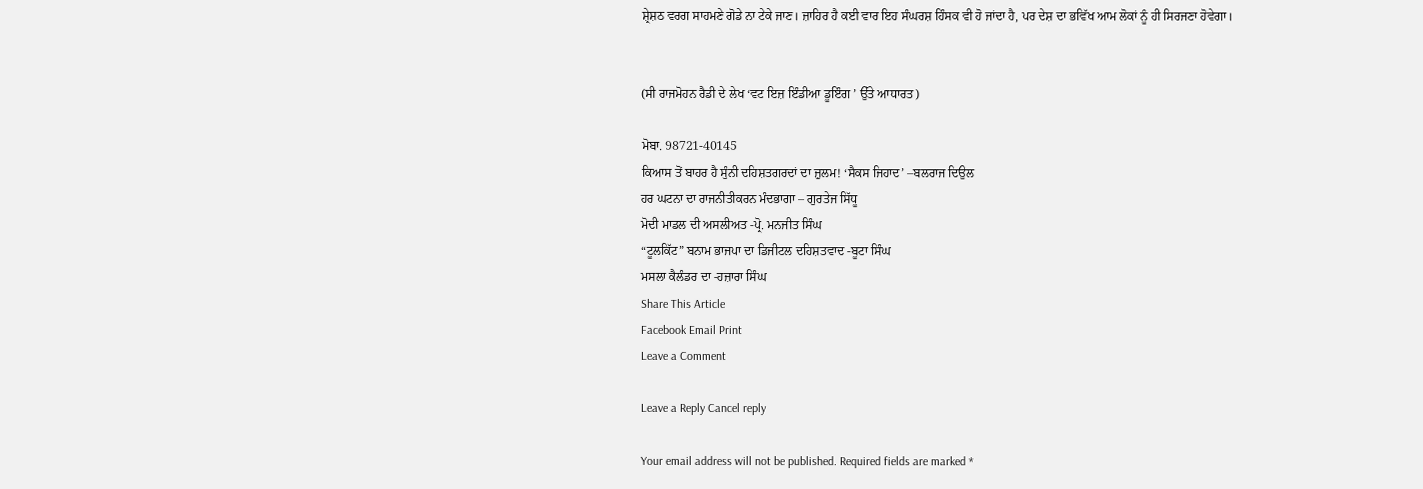ਸ਼੍ਰੇਸ਼ਠ ਵਰਗ ਸਾਹਮਣੇ ਗੋਡੇ ਨਾ ਟੇਕੇ ਜਾਣ। ਜ਼ਾਹਿਰ ਹੈ ਕਈ ਵਾਰ ਇਹ ਸੰਘਰਸ਼ ਹਿੰਸਕ ਵੀ ਹੋ ਜਾਂਦਾ ਹੈ, ਪਰ ਦੇਸ਼ ਦਾ ਭਵਿੱਖ ਆਮ ਲੋਕਾਂ ਨੂੰ ਹੀ ਸਿਰਜਣਾ ਹੋਵੇਗਾ।


(ਸੀ ਰਾਜਮੋਹਨ ਰੈਡੀ ਦੇ ਲੇਖ ‘ਵਟ ਇਜ਼ ਇੰਡੀਆ ਡੂਇੰਗ ’ ਉੱਤੇ ਆਧਾਰਤ)

ਮੋਬਾ. 98721-40145
ਕਿਆਸ ਤੋਂ ਬਾਹਰ ਹੈ ਸੁੰਨੀ ਦਹਿਸ਼ਤਗਰਦਾਂ ਦਾ ਜ਼ੁਲਮ! ‘ਸੈਕਸ ਜਿਹਾਦ’ –ਬਲਰਾਜ ਦਿਉਲ
ਹਰ ਘਟਨਾ ਦਾ ਰਾਜਨੀਤੀਕਰਨ ਮੰਦਭਾਗਾ – ਗੁਰਤੇਜ ਸਿੱਧੂ
ਮੋਦੀ ਮਾਡਲ ਦੀ ਅਸਲੀਅਤ -ਪ੍ਰੋ. ਮਨਜੀਤ ਸਿੰਘ
“ਟੂਲਕਿੱਟ” ਬਨਾਮ ਭਾਜਪਾ ਦਾ ਡਿਜੀਟਲ ਦਹਿਸ਼ਤਵਾਦ -ਬੂਟਾ ਸਿੰਘ
ਮਸਲਾ ਕੈਲੰਡਰ ਦਾ -ਹਜ਼ਾਰਾ ਸਿੰਘ
Share This Article
Facebook Email Print
Leave a Comment

Leave a Reply Cancel reply

Your email address will not be published. Required fields are marked *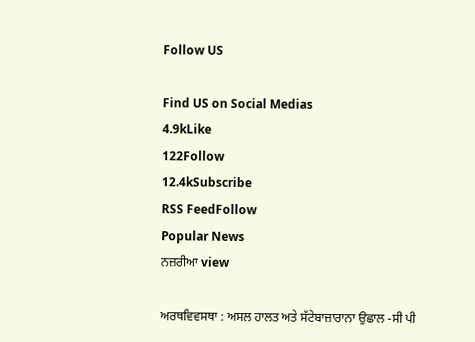Follow US

Find US on Social Medias
4.9kLike
122Follow
12.4kSubscribe
RSS FeedFollow
Popular News
ਨਜ਼ਰੀਆ view

ਅਰਥਵਿਵਸਥਾ : ਅਸਲ ਹਾਲਤ ਅਤੇ ਸੱਟੇਬਾਜ਼ਾਰਾਨਾ ਉਛਾਲ -ਸੀ ਪੀ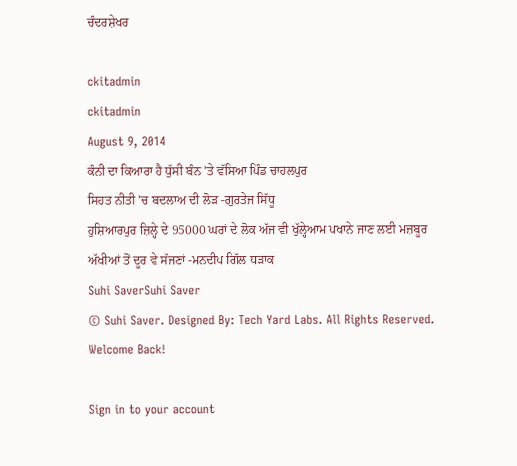ਚੰਦਰਸ਼ੇਖਰ

ckitadmin
ckitadmin
August 9, 2014
ਕੰਨੀ ਦਾ ਕਿਆਰਾ ਹੈ ਧੁੱਸੀ ਬੰਨ ’ਤੇ ਵੱਸਿਆ ਪਿੰਡ ਚਾਹਲਪੁਰ
ਸਿਹਤ ਨੀਤੀ ’ਚ ਬਦਲਾਅ ਦੀ ਲੋੜ -ਗੁਰਤੇਜ ਸਿੱਧੂ
ਹੁਸ਼ਿਆਰਪੁਰ ਜ਼ਿਲ੍ਹੇ ਦੇ 95000 ਘਰਾਂ ਦੇ ਲੋਕ ਅੱਜ ਵੀ ਖੁੱਲ੍ਹੇਆਮ ਪਖਾਨੇ ਜਾਣ ਲਈ ਮਜ਼ਬੂਰ
ਅੱਖੀਆਂ ਤੋਂ ਦੂਰ ਵੇ ਸੱਜਣਾਂ -ਮਨਦੀਪ ਗਿੱਲ ਧੜਾਕ
Suhi SaverSuhi Saver
© Suhi Saver. Designed By: Tech Yard Labs. All Rights Reserved.
Welcome Back!

Sign in to your account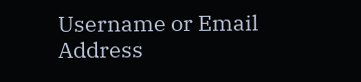Username or Email Address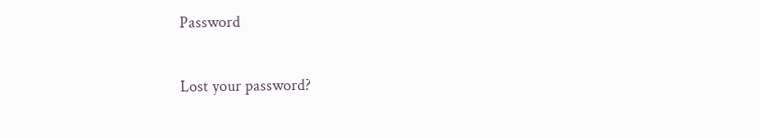Password

Lost your password?